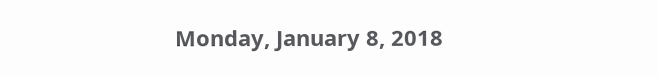Monday, January 8, 2018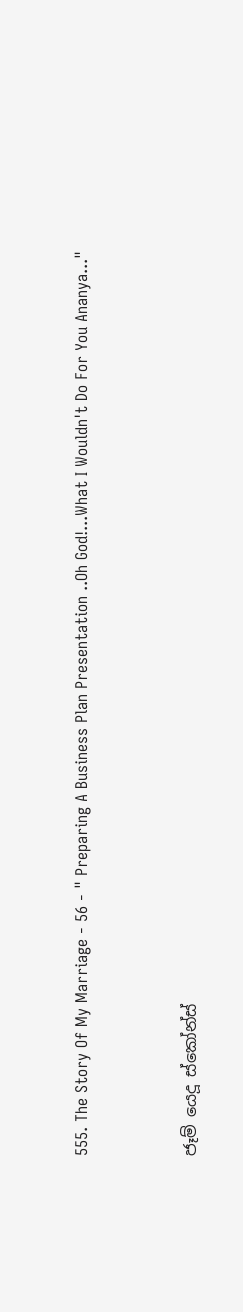555. The Story Of My Marriage - 56 - " Preparing A Business Plan Presentation ..Oh God!...What I Wouldn't Do For You Ananya..."


ජෑම් යෙදූ ස්කෝන්ස්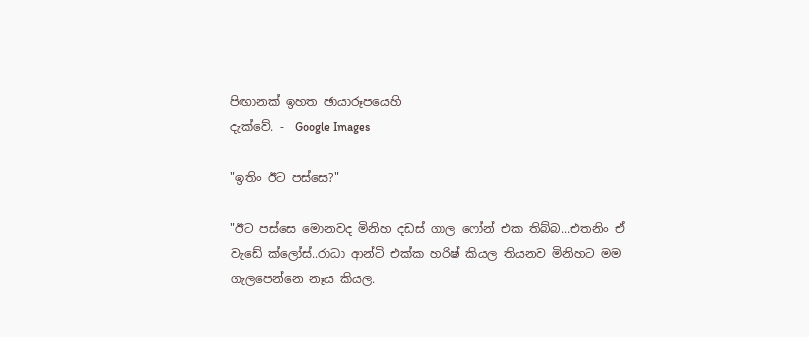පිඟානක් ඉහත ඡායාරූපයෙහි
දැක්වේ. -  Google Images

"ඉතිං ඊට පස්සෙ?"

"ඊට පස්සෙ මොනවද මිනිහ දඩස් ගාල ෆෝන් එක තිබ්බ...එතනිං ඒ වැඩේ ක්ලෝස්..රාධා ආන්ටි එක්ක හරිෂ් කියල තියනව මිනිහට මම ගැලපෙන්නෙ නෑය කියල.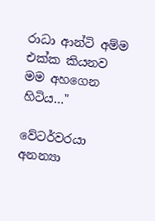රාධා ආන්ටි අම්ම එක්ක කියනව මම අහගෙන හිටිය…"

වේටර්වරයා අනන්‍යා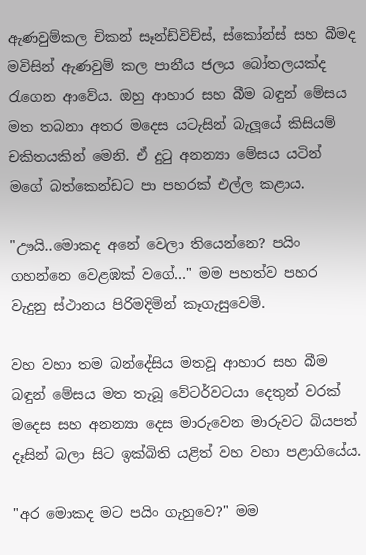ඇණවුම්කල චිකන් සෑන්ඩ්විච්ස්, ස්කෝන්ස් සහ බීමද මවිසින් ඇණවුම් කල පානීය ජලය බෝතලයක්ද රැගෙන ආවේය. ඔහු ආහාර සහ බීම බඳුන් මේසය මත තබනා අතර මදෙස යටැසින් බැලූයේ කිසියම් චකිතයකින් මෙනි. ඒ දුටු අනන්‍යා මේසය යටින් මගේ බත්කෙන්ඩට පා පහරක් එල්ල කළාය.

"ඌයි..මොකද අනේ වෙලා තියෙන්නෙ? පයිං ගහන්නෙ වෙළඹක් වගේ…" මම පහත්ව පහර වැදුනු ස්ථානය පිරිමදිමින් කෑගැසුවෙමි.

වහ වහා තම බන්දේසිය මතවූ ආහාර සහ බීම බඳුන් මේසය මත තැබූ වේටර්වටයා දෙතුන් වරක් මදෙස සහ අනන්‍යා දෙස මාරුවෙන මාරුවට බියපත් දෑසින් බලා සිට ඉක්බිති යළිත් වහ වහා පළාගියේය.

"අර මොකද මට පයිං ගැහුවෙ?" මම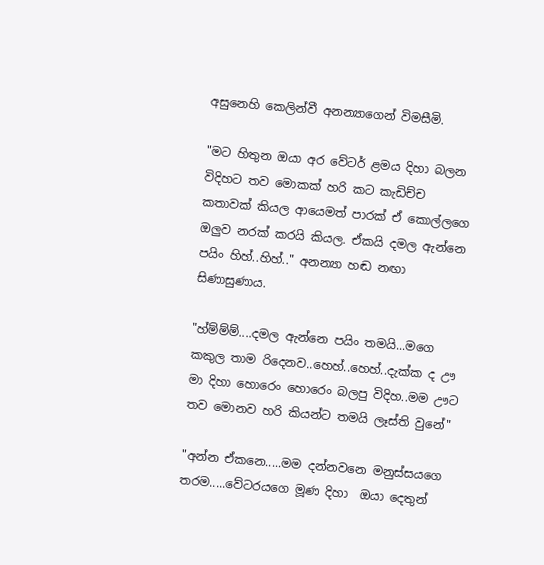අසුනෙහි කෙලින්වී අනන්‍යාගෙන් විමසීමි.

"මට හිතුන ඔයා අර වේටර් ළමය දිහා බලන විදිහට තව මොකක් හරි කට කැඩිච්ච කතාවක් කියල ආයෙමත් පාරක් ඒ කොල්ලගෙ ඔලුව නරක් කරයි කියල. ඒකයි දමල ඇන්නෙ පයිං හිහ්..හිහ්.." අනන්‍යා හඬ නඟා සිණාසුණාය.

"හ්ම්ම්ම්....දමල ඇන්නෙ පයිං තමයි...මගෙ කකුල තාම රිදෙනව..හෙහ්..හෙහ්..දැක්ක ද ඌ මා දිහා හොරෙං හොරෙං බලපු විදිහ..මම ඌට තව මොනව හරි කියන්ට තමයි ලෑස්ති වුනේ"

"අන්න ඒකනෙ.....මම දන්නවනෙ මනුස්සයගෙ තරම.....වේටරයගෙ මූණ දිහා  ඔයා දෙතුන්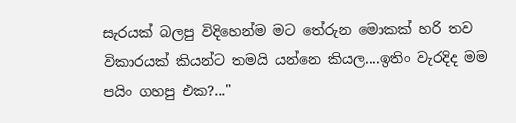සැරයක් බලපු විදිහෙන්ම මට තේරුන මොකක් හරි තව විකාරයක් කියන්ට තමයි යන්නෙ කියල....ඉතිං වැරදිද මම පයිං ගහපු එක?..."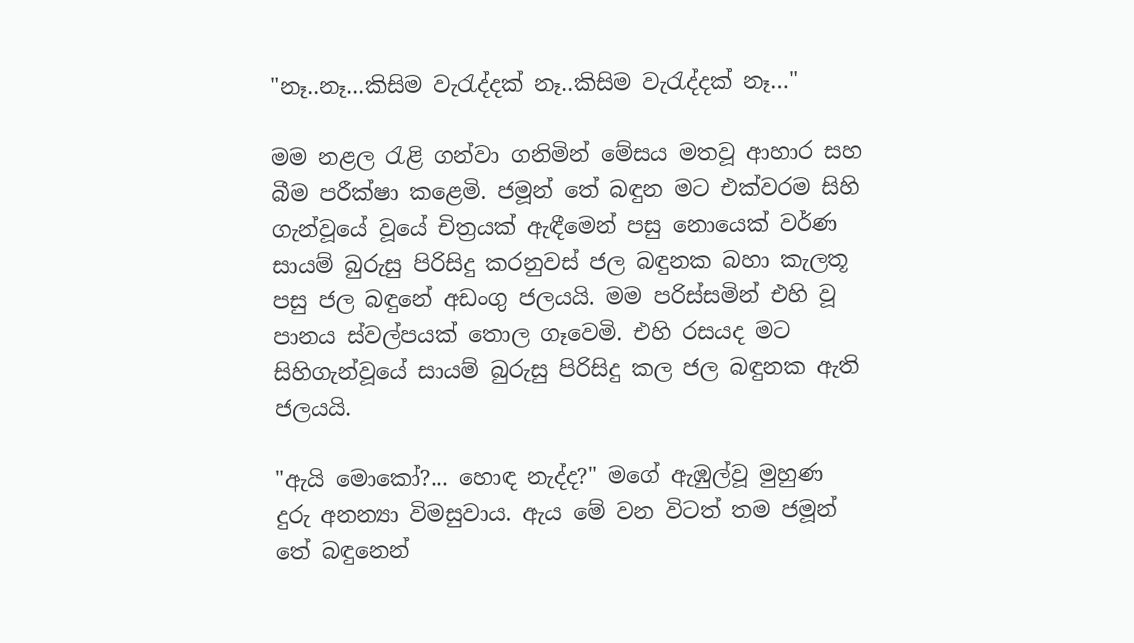"නෑ..නෑ...කිසිම වැරැද්දක් නෑ..කිසිම වැරැද්දක් නෑ…"

මම නළල රැළි ගන්වා ගනිමින් මේසය මතවූ ආහාර සහ බීම පරීක්ෂා කළෙමි. ජමූන් තේ බඳුන මට එක්වරම සිහි ගැන්වූයේ වූයේ චිත්‍රයක් ඇඳීමෙන් පසු නොයෙක් වර්ණ සායම් බුරුසු පිරිසිදු කරනුවස් ජල බඳුනක බහා කැලතූ පසු ජල බඳුනේ අඩංගු ජලයයි. මම පරිස්සමින් එහි වූ පානය ස්වල්පයක් තොල ගෑවෙමි. එහි රසයද මට සිහිගැන්වූයේ සායම් බුරුසු පිරිසිදු කල ජල බඳුනක ඇති ජලයයි.

"ඇයි මොකෝ?... හොඳ නැද්ද?" මගේ ඇඹුල්වූ මුහුණ දුරු අනන්‍යා විමසුවාය. ඇය මේ වන විටත් තම ජමූන් තේ බඳුනෙන්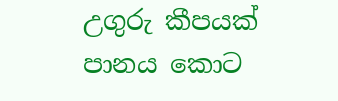උගුරු කීපයක් පානය කොට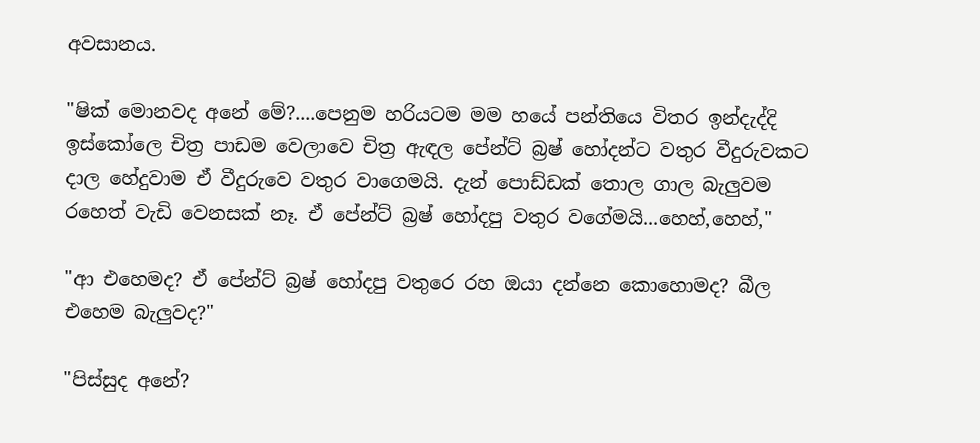අවසානය.

"ෂික් මොනවද අනේ මේ?....පෙනුම හරියටම මම හයේ පන්තියෙ විතර ඉන්දැද්දි ඉස්කෝලෙ චිත්‍ර පාඩම වෙලාවෙ චිත්‍ර ඇඳල පේන්ට් බ්‍රෂ් හෝදන්ට වතුර වීදුරුවකට දාල හේදුවාම ඒ වීදුරුවෙ වතුර වාගෙමයි. දැන් පොඩ්ඩක් තොල ගාල බැලුවම රහෙත් වැඩි වෙනසක් නෑ. ඒ පේන්ට් බ්‍රෂ් හෝදපු වතුර වගේමයි...හෙහ්,හෙහ්,"

"ආ එහෙමද? ඒ පේන්ට් බ්‍රෂ් හෝදපු වතුරෙ රහ ඔයා දන්නෙ කොහොමද? බීල එහෙම බැලුවද?"

"පිස්සුද අනේ?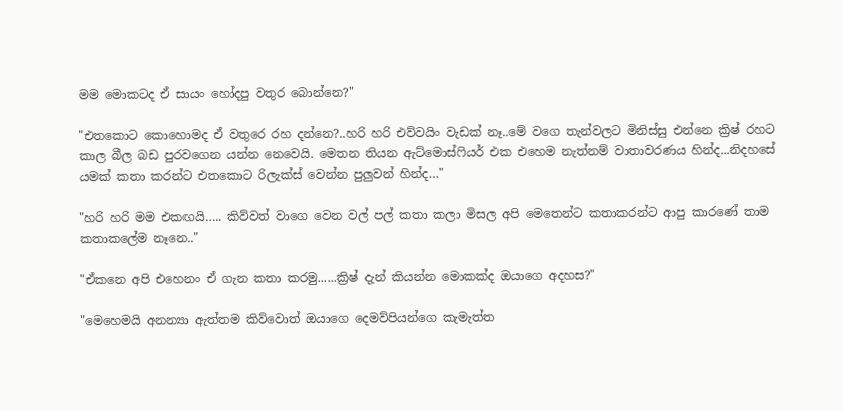මම මොකටද ඒ සායං හෝදපු වතුර බොන්නෙ?"

"එතකොට කොහොමද ඒ වතුරෙ රහ දන්නෙ?..හරි හරි එව්වයිං වැඩක් නෑ..මේ වගෙ තැන්වලට මිනිස්සු එන්නෙ ක්‍රිෂ් රහට කාල බීල බඩ පුරවගෙන යන්න නෙවෙයි. මෙතන තියන ඇට්මොස්ෆියර් එක එහෙම නැත්නම් වාතාවරණය හින්ද...නිදහසේ යමක් කතා කරන්ට එතකොට රිලැක්ස් වෙන්න පුලුවන් හින්ද…"

"හරි හරි මම එකඟයි….. කිව්වත් වාගෙ වෙන වල් පල් කතා කලා මිසල අපි මෙතෙන්ට කතාකරන්ට ආපු කාරණේ තාම කතාකලේම නෑනෙ.."

"ඒකනෙ අපි එහෙනං ඒ ගැන කතා කරමු......ක්‍රිෂ් දැන් කියන්න මොකක්ද ඔයාගෙ අදහස?"

"මෙහෙමයි අනන්‍යා ඇත්තම කිව්වොත් ඔයාගෙ දෙමව්පියන්ගෙ කැමැත්ත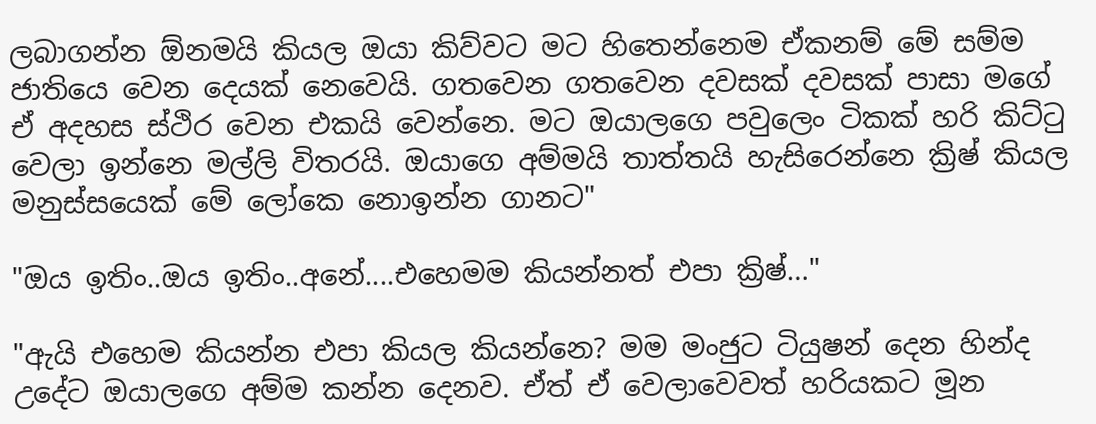ලබාගන්න ඕනමයි කියල ඔයා කිව්වට මට හිතෙන්නෙම ඒකනම් මේ සම්ම ජාතියෙ වෙන දෙයක් නෙවෙයි. ගතවෙන ගතවෙන දවසක් දවසක් පාසා මගේ ඒ අදහස ස්ථිර වෙන එකයි වෙන්නෙ. මට ඔයාලගෙ පවුලෙං ටිකක් හරි කිට්ටු වෙලා ඉන්නෙ මල්ලි විතරයි. ඔයාගෙ අම්මයි තාත්තයි හැසිරෙන්නෙ ක්‍රිෂ් කියල මනුස්සයෙක් මේ ලෝකෙ නොඉන්න ගානට"

"ඔය ඉතිං..ඔය ඉතිං..අනේ....එහෙමම කියන්නත් එපා ක්‍රිෂ්…"

"ඇයි එහෙම කියන්න එපා කියල කියන්නෙ? මම මංජුට ටියුෂන් දෙන හින්ද උදේට ඔයාලගෙ අම්ම කන්න දෙනව. ඒත් ඒ වෙලාවෙවත් හරියකට මූන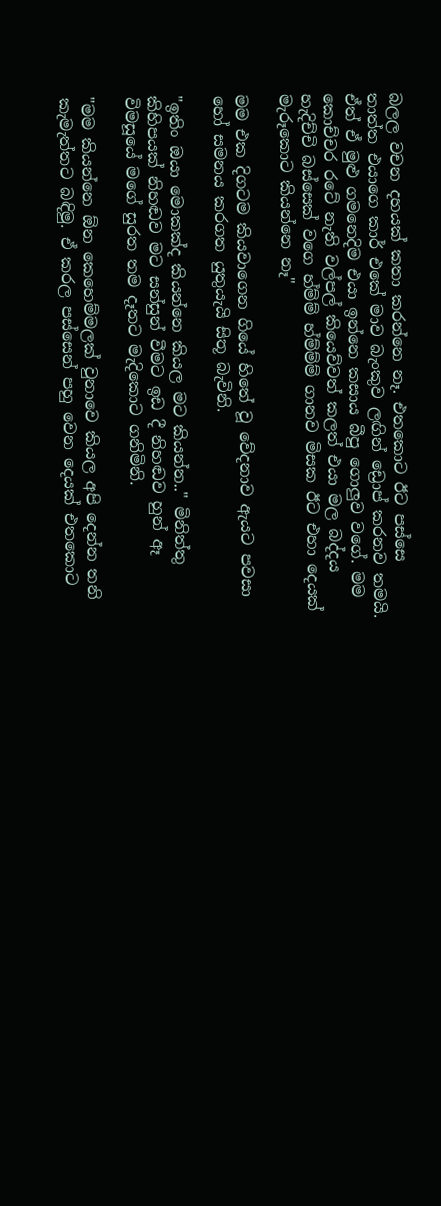බලල වචන දහයක් කතා කරන්නෙ නෑ. එතකොට ඊට පස්සෙ තාත්ත එයාගෙ කාර් එකේ මාව බැංකුව ලඟින් ඩ්‍රොප් කරනව තමයි. ඒත් ඒ මුළු ගමනෙදිම එයා ඉන්නෙ කසාය බීපු ගොලුව වගේ. මම කොච්චර රටේ නැති වල්පල් කියෙව්වත් කලත් එයා මල බද්දය හැදිච්චි බස්සෙක් වගෙ හ්ම්ම් හ්ම්ම්ම් ගානව මිසක ඊට එහා දෙයක් මැරූකොට කියන්නෙ නෑ"

මම එක දිගටම කියවාගෙන ගියේ හිතේ වූ වේදනාව ඇයට පවසා හෝ සමනය කරගත යුතුයැයි සිතූ බැවිනි.

"ඉතිං ඔයා මොකක්ද කියන්නෙ කියල මට කියන්න.." මිනිත්තු කිහිපයක් නිහඬව මට සන්සුන් වීමට ඉඩ දී නිහඬව හුන් ඈ විමසූයේ මගේ සුරත තම දෑතට මැදිකොට ගනිමිනි.

"මම කියන්නෙ ඕන කෙහෙම්මලක් වුනාවෙ කියල අපි දෙන්න තනි කැමැත්තට බඳිමු. ඒ කරල පස්සෙන් පහු වෙන දෙයක් එතකොට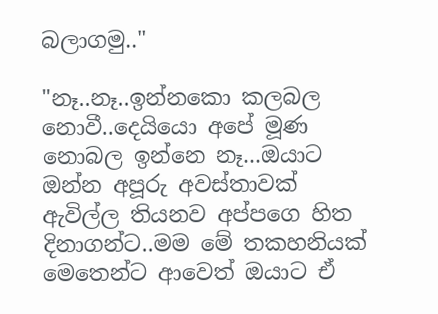බලාගමු.."

"නෑ..නෑ..ඉන්නකො කලබල නොවී..දෙයියො අපේ මූණ නොබල ඉන්නෙ නෑ...ඔයාට ඔන්න අපූරු අවස්තාවක් ඇවිල්ල තියනව අප්පගෙ හිත දිනාගන්ට..මම මේ තකහනියක් මෙතෙන්ට ආවෙත් ඔයාට ඒ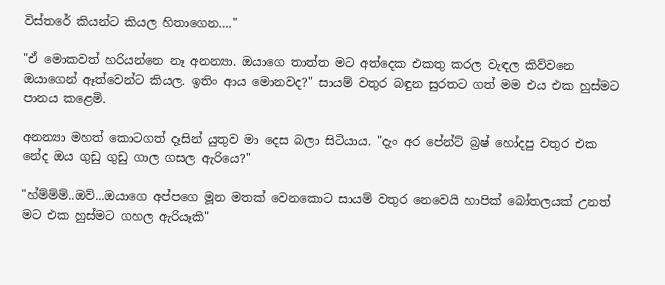විස්තරේ කියන්ට කියල හිතාගෙන…."

"ඒ මොකවත් හරියන්නෙ නෑ අනන්‍යා. ඔයාගෙ තාත්ත මට අත්දෙක එකතු කරල වැඳල කිව්වනෙ ඔයාගෙන් ඈත්වෙන්ට කියල. ඉතිං ආය මොනවද?" සායම් වතුර බඳුන සුරතට ගත් මම එය එක හුස්මට පානය කළෙමි.

අනන්‍යා මහත් කොටගත් දෑසින් යුතුව මා දෙස බලා සිටියාය. "දැං අර පේන්ට් බ්‍රෂ් හෝදපු වතුර එක නේද ඔය ගුඩු ගුඩු ගාල ගසල ඇරියෙ?"

"හ්ම්ම්ම්..ඔව්...ඔයාගෙ අප්පගෙ මූන මතක් වෙනකොට සායම් වතුර නෙවෙයි හාපික් බෝතලයක් උනත් මට එක හුස්මට ගහල ඇරියෑකි"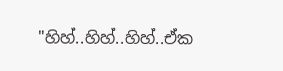"හිහ්..හිහ්..හිහ්..ඒක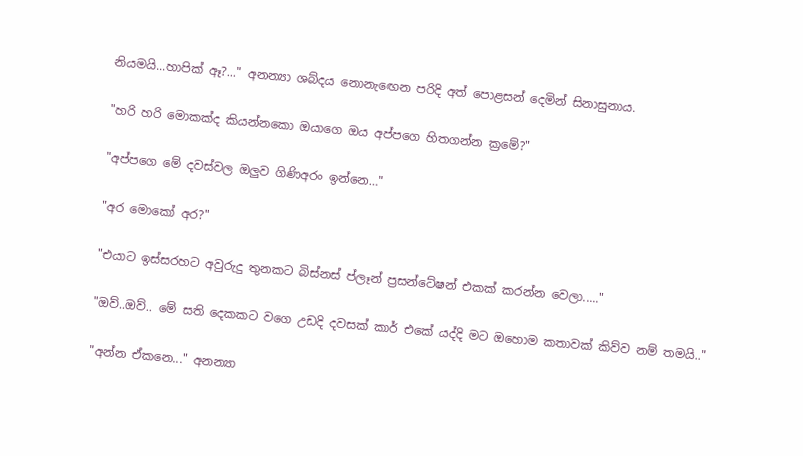නියමයි...හාපික් ඈ?..." අනන්‍යා ශබ්දය නොනැඟෙන පරිදි අත් පොළසන් දෙමින් සිනාසුනාය.

"හරි හරි මොකක්ද කියන්නකො ඔයාගෙ ඔය අප්පගෙ හිතගන්න ක්‍රමේ?"

"අප්පගෙ මේ දවස්වල ඔලුව ගිණිඅරං ඉන්නෙ…"

"අර මොකෝ අර?"

"එයාට ඉස්සරහට අවුරුදු තුනකට බිස්නස් ප්ලෑන් ප්‍රසන්ටේෂන් එකක් කරන්න වෙලා....."

"ඔව්..ඔව්.. මේ සති දෙකකට වගෙ උඩදි දවසක් කාර් එකේ යද්දි මට ඔහොම කතාවක් කිව්ව නම් තමයි.."

"අන්න ඒකනෙ..." අනන්‍යා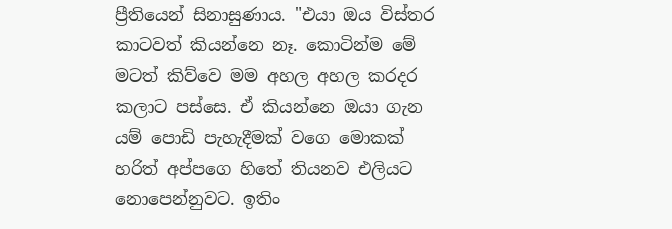ප්‍රීතියෙන් සිනාසුණාය. "එයා ඔය විස්තර කාටවත් කියන්නෙ නෑ. කොටින්ම මේ මටත් කිව්වෙ මම අහල අහල කරදර කලාට පස්සෙ. ඒ කියන්නෙ ඔයා ගැන යම් පොඩි පැහැදීමක් වගෙ මොකක් හරිත් අප්පගෙ හිතේ තියනව එලියට නොපෙන්නුවට. ඉතිං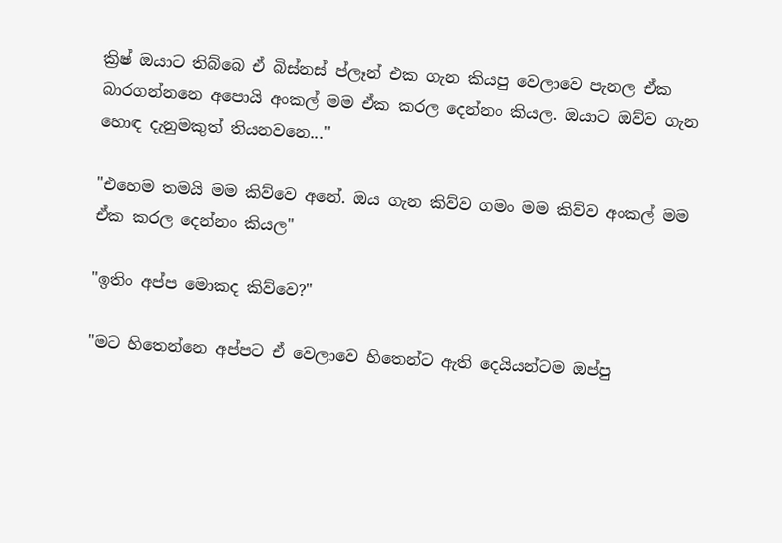ක්‍රිෂ් ඔයාට තිබ්බෙ ඒ බිස්නස් ප්ලෑන් එක ගැන කියපු වෙලාවෙ පැනල ඒක බාරගන්නනෙ අපොයි අංකල් මම ඒක කරල දෙන්නං කියල. ඔයාට ඔව්ව ගැන හොඳ දැනුමකුත් තියනවනෙ..."

"එහෙම තමයි මම කිව්වෙ අනේ. ඔය ගැන කිව්ව ගමං මම කිව්ව අංකල් මම ඒක කරල දෙන්නං කියල"

"ඉතිං අප්ප මොකද කිව්වෙ?"

"මට හිතෙන්නෙ අප්පට ඒ වෙලාවෙ හිතෙන්ට ඇති දෙයියන්ටම ඔප්පු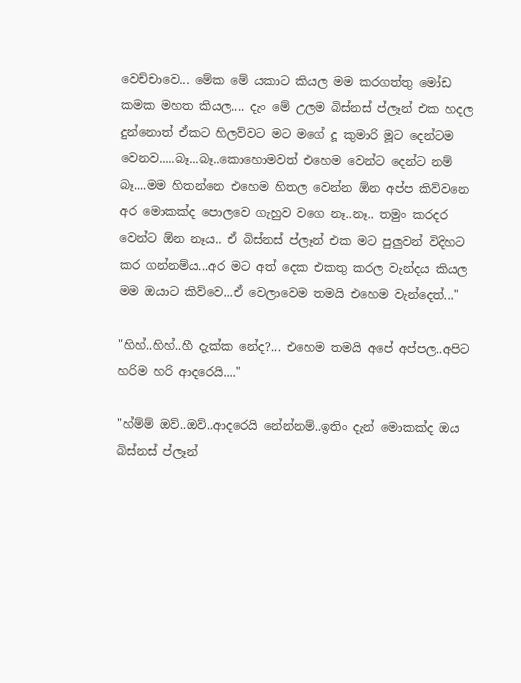වෙච්චාවෙ... මේක මේ යකාට කියල මම කරගත්තු මෝඩ කමක මහත කියල.... දැං මේ උලම බිස්නස් ප්ලෑන් එක හදල දුන්නොත් ඒකට හිලව්වට මට මගේ දූ කුමාරි මූට දෙන්ටම වෙනව.....බෑ...බෑ..කොහොමවත් එහෙම වෙන්ට දෙන්ට නම් බෑ....මම හිතන්නෙ එහෙම හිතල වෙන්න ඕන අප්ප කිව්වනෙ අර මොකක්ද පොලවෙ ගැහුව වගෙ නෑ..නෑ.. තමුං කරදර වෙන්ට ඕන නෑය.. ඒ බිස්නස් ප්ලෑන් එක මට පුලුවන් විදිහට කර ගන්නම්ය...අර මට අත් දෙක එකතු කරල වැන්දය කියල මම ඔයාට කිව්වෙ...ඒ වෙලාවෙම තමයි එහෙම වැන්දෙත්..."

"හිහ්..හිහ්..හී දැක්ක නේද?... එහෙම තමයි අපේ අප්පල..අපිට හරිම හරි ආදරෙයි...."

"හ්ම්ම් ඔව්..ඔව්..ආදරෙයි නේන්නම්..ඉතිං දැන් මොකක්ද ඔය බිස්නස් ප්ලෑන්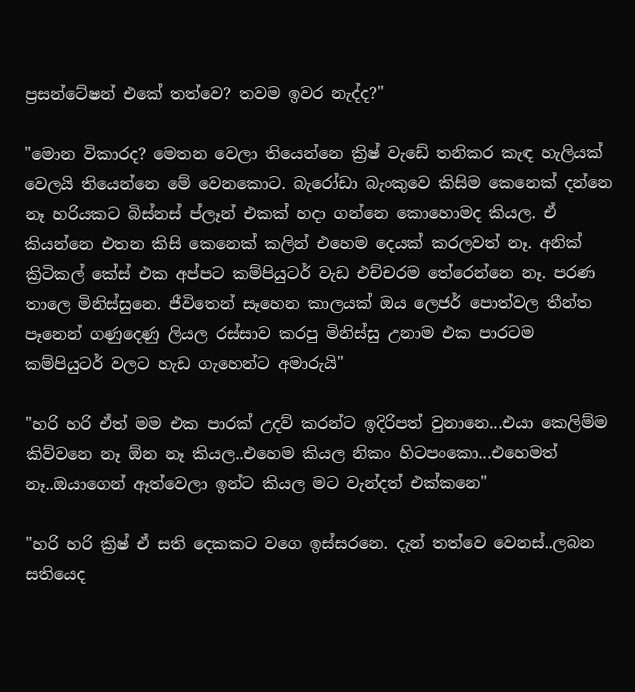ප්‍රසන්ටේෂන් එකේ තත්වෙ? තවම ඉවර නැද්ද?"

"මොන විකාරද? මෙතන වෙලා තියෙන්නෙ ක්‍රිෂ් වැඩේ තනිකර කැඳ හැලියක් වෙලයි තියෙන්නෙ මේ වෙනකොට. බැරෝඩා බැංකුවෙ කිසිම කෙනෙක් දන්නෙ නෑ හරියකට බිස්නස් ප්ලෑන් එකක් හදා ගන්නෙ කොහොමද කියල. ඒ කියන්නෙ එතන කිසි කෙනෙක් කලින් එහෙම දෙයක් කරලවත් නෑ. අනික් ක්‍රිටිකල් කේස් එක අප්පට කම්පියුටර් වැඩ එච්චරම තේරෙන්නෙ නෑ. පරණ තාලෙ මිනිස්සුනෙ. ජීවිතෙන් සෑහෙන කාලයක් ඔය ලෙජර් පොත්වල තීන්ත පෑනෙන් ගණුදෙණු ලියල රස්සාව කරපු මිනිස්සු උනාම එක පාරටම කම්පියුටර් වලට හැඩ ගැහෙන්ට අමාරුයි"

"හරි හරි ඒත් මම එක පාරක් උදව් කරන්ට ඉදිරිපත් වුනානෙ...එයා කෙලිම්ම කිව්වනෙ නෑ ඕන නෑ කියල..එහෙම කියල නිකං හිටපංකො...එහෙමත් නෑ..ඔයාගෙන් ඈත්වෙලා ඉන්ට කියල මට වැන්දත් එක්කනෙ"

"හරි හරි ක්‍රිෂ් ඒ සති දෙකකට වගෙ ඉස්සරනෙ. දැන් තත්වෙ වෙනස්..ලබන සතියෙද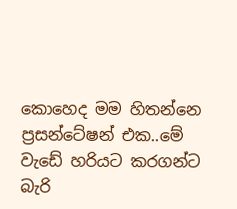කොහෙද මම හිතන්නෙ ප්‍රසන්ටේෂන් එක..මේ වැඩේ හරියට කරගන්ට බැරි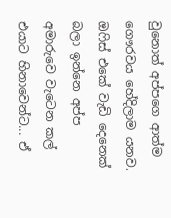වුනොත් අප්පගෙ ආත්ම ගෞරවය හේදිලාම යනව. ඔෆිස් එකේ වැඩි දෙනෙක් බලා ඉන්නෙ අප්ප අමාරුවෙ වැටෙන කල් එයාට හිනාවෙන්ට... ඒ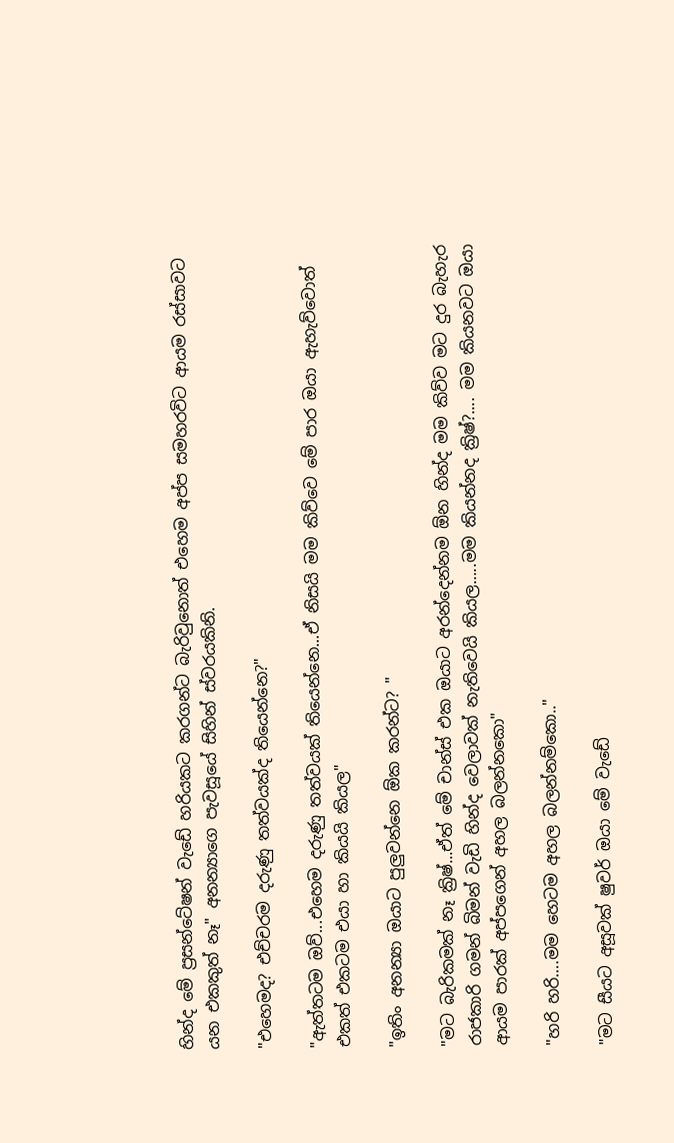හින්ද මේ ප්‍රසන්ටේෂන් වැඩේ හරියකට කරගන්ට බැරිවුනොත් එහෙම අප්ප සමහරවිට ආයම රස්සාවට යන එකකුත් නෑ" අනන්‍යාගෙ පැවසූයේ සිහින් ස්වරයකිනි.

"එහෙමද? එච්චරම දරුණු තත්වයක්ද තියෙන්නෙ?"

"ඇත්තටම ඔව්...එහෙම දරුණු තත්වයක් තියෙන්නෙ...ඒ නිසයි මම කිව්වෙ මේ පාර ඔයා ඇහැව්වොත් එකත් එකටම එයා හා කියයි කියල"

"ඉතිං අනන්‍යා ඔයාට පුලුවන්නෙ ඕක කරන්ට? "

"මට බැරිකමක් නෑ ක්‍රිෂ්...ඒත් මේ චාන්ස් එක ඔයාට අරන්දෙන්නම ඕන හින්ද මම කිව්ව මට දුර බැහැර රාජකාරි ගමන් බිමන් වැඩි හින්ද වෙලාවක් නැතිවෙයි කියල…..මම කියන්නද ක්‍රිෂ්?.... මම කියනවට ඔයා ආයම පාරක් අප්පගෙන් අහල බලන්නකො"

"හරි හරි….මම හෙටම අහල බලන්නම්කො.."

"මට සීයට අසූවක් ෂුවර් ඔයා මේ වැඩේ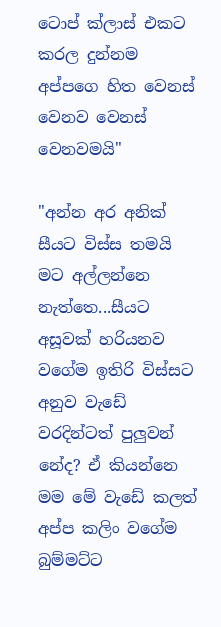ටොප් ක්ලාස් එකට කරල දුන්නම අප්පගෙ හිත වෙනස් වෙනව වෙනස් වෙනවමයි"

"අන්න අර අනික් සීයට විස්ස තමයි මට අල්ලන්නෙ නැත්තෙ...සීයට අසූවක් හරියනව වගේම ඉතිරි විස්සට අනුව වැඩේ වරදින්ටත් පුලුවන් නේද? ඒ කියන්නෙ මම මේ වැඩේ කලත් අප්ප කලිං වගේම බුම්මට්ට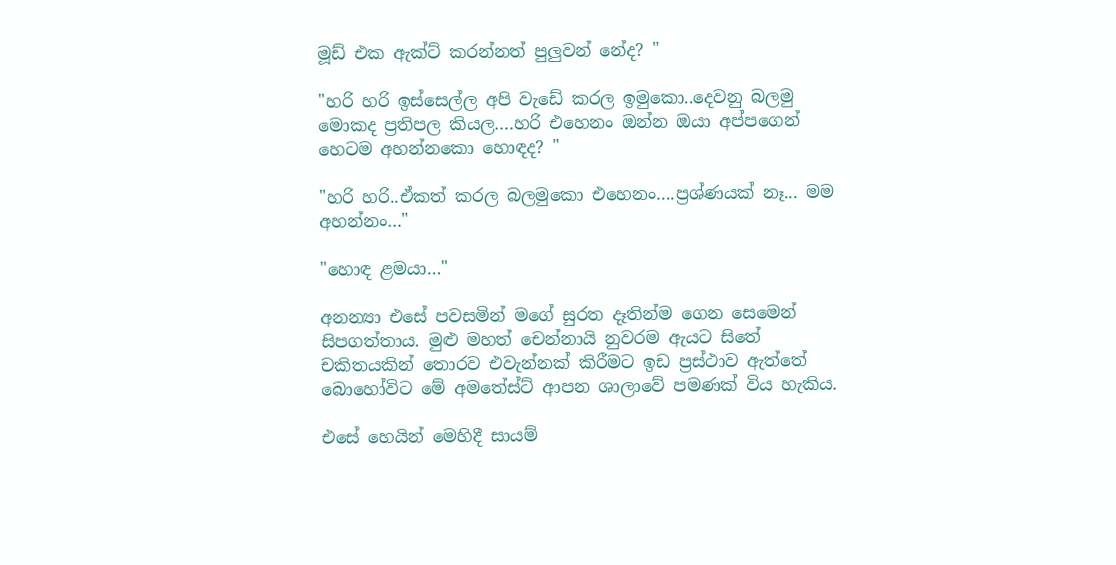මූඩ් එක ඇක්ට් කරන්නත් පුලුවන් නේද? "

"හරි හරි ඉස්සෙල්ල අපි වැඩේ කරල ඉමුකො..දෙවනු බලමු මොකද ප්‍රතිපල කියල….හරි එහෙනං ඔන්න ඔයා අප්පගෙන් හෙටම අහන්නකො හොඳද? "

"හරි හරි..ඒකත් කරල බලමුකො එහෙනං….ප්‍රශ්ණයක් නෑ... මම අහන්නං…"

"හොඳ ළමයා…"

අනන්‍යා එසේ පවසමින් මගේ සුරත දෑතින්ම ගෙන සෙමෙන් සිපගත්තාය. මුළු මහත් චෙන්නායි නුවරම ඇයට සිතේ චකිතයකින් තොරව එවැන්නක් කිරීමට ඉඩ ප්‍රස්ථාව ඇත්තේ බොහෝවිට මේ අමතේස්ට් ආපන ශාලාවේ පමණක් විය හැකිය.

එසේ හෙයින් මෙහිදී සායම්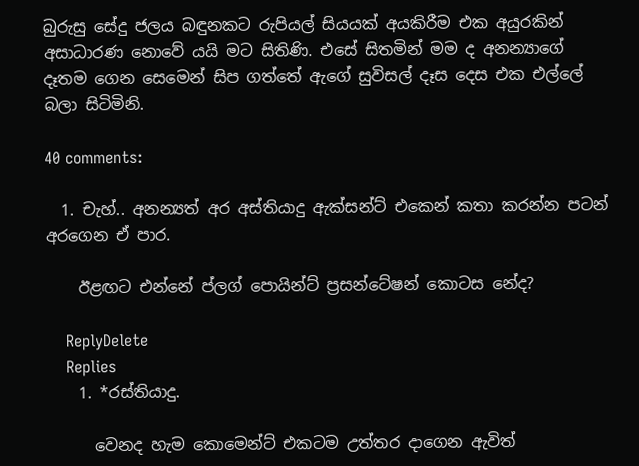බුරුසු සේදු ජලය බඳුනකට රුපියල් සියයක් අයකිරීම එක අයුරකින් අසාධාරණ නොවේ යයි මට සිතිණි. එසේ සිතමින් මම ද අනන්‍යාගේ දෑතම ගෙන සෙමෙන් සිප ගත්තේ ඇගේ සුවිසල් දෑස දෙස එක එල්ලේ බලා සිටිමිනි.

40 comments:

  1. චැහ්.. අනන්‍යත් අර අස්තියාදු ඇක්සන්ට් එකෙන් කතා කරන්න පටන් අරගෙන ඒ පාර.

    ඊළඟට එන්නේ ප්ලග් පොයින්ට් ප්‍රසන්ටේෂන් කොටස නේද?

    ReplyDelete
    Replies
    1. *රස්තියාදු.

      වෙනද හැම කොමෙන්ට් එකටම උත්තර දාගෙන ඇවිත්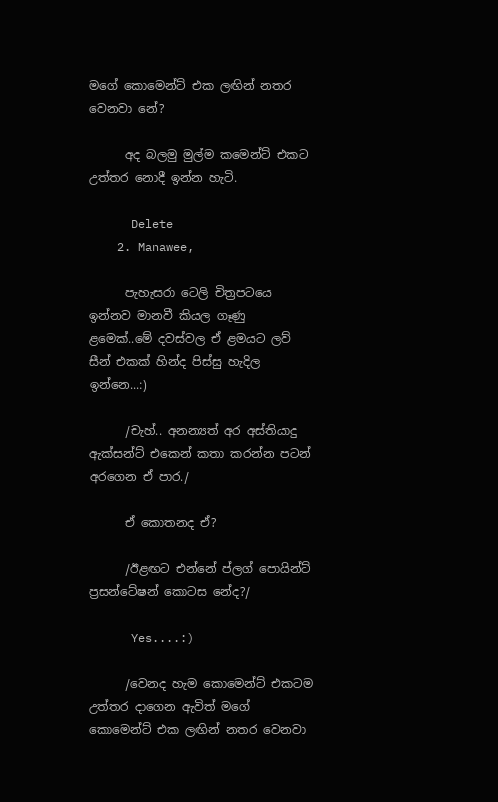මගේ කොමෙන්ට් එක ලඟින් නතර වෙනවා නේ?

      අද බලමු මුල්ම කමෙන්ට් එකට උත්තර නොදී ඉන්න හැටි.

      Delete
    2. Manawee,

      පැහැසරා ටෙලි චිත්‍රපටයෙ ඉන්නව මානවී කියල ගෑණු ළමෙක්..මේ දවස්වල ඒ ළමයට ලව් සීන් එකක් හින්ද පිස්සු හැදිල ඉන්නෙ...:)

      /චැහ්.. අනන්‍යත් අර අස්තියාදු ඇක්සන්ට් එකෙන් කතා කරන්න පටන් අරගෙන ඒ පාර./

      ඒ කොතනද ඒ?

      /ඊළඟට එන්නේ ප්ලග් පොයින්ට් ප්‍රසන්ටේෂන් කොටස නේද?/

      Yes....:)

      /වෙනද හැම කොමෙන්ට් එකටම උත්තර දාගෙන ඇවිත් මගේ කොමෙන්ට් එක ලඟින් නතර වෙනවා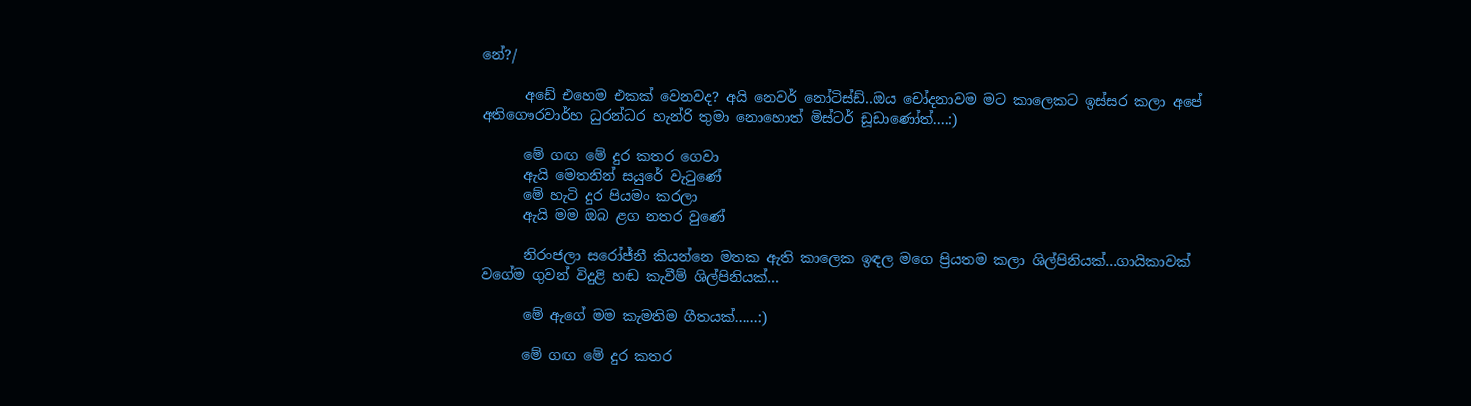නේ?/

      අඩේ එහෙම එකක් වෙනවද? අයි නෙවර් නෝටිස්ඩ්..ඔය චෝදනාවම මට කාලෙකට ඉස්සර කලා අපේ අතිගෞරවාර්හ ධුරන්ධර හැන්රි තුමා නොහොත් මිස්ටර් ඩූඩාණෝත්....:)

      මේ ගඟ මේ දුර කතර ගෙවා
      ඇයි මෙතනින් සයුරේ වැටුණේ
      මේ හැටි දුර පියමං කරලා
      ඇයි මම ඔබ ළග නතර වුණේ

      නිරංජලා සරෝජ්නී කියන්නෙ මතක ඇති කාලෙක ඉඳල මගෙ ප්‍රියතම කලා ශිල්පිනියක්...ගායිකාවක් වගේම ගුවන් විදුළි හඬ කැවීම් ශිල්පිනියක්...

      මේ ඇගේ මම කැමතිම ගීතයක්......:)

      මේ ගඟ මේ දුර කතර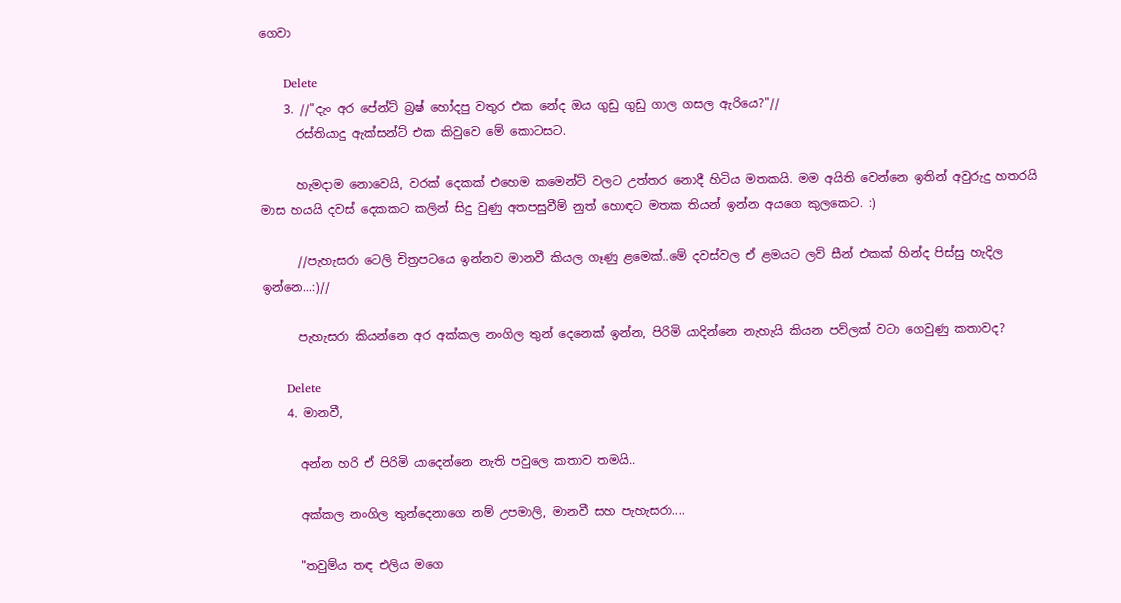ගෙවා

      Delete
    3. //"දැං අර පේන්ට් බ්‍රෂ් හෝදපු වතුර එක නේද ඔය ගුඩු ගුඩු ගාල ගසල ඇරියෙ?"//
      රස්තියාදු ඇක්සන්ට් එක කිවුවෙ මේ කොටසට.

      හැමදාම නොවෙයි, වරක් දෙකක් එහෙම කමෙන්ට් වලට උත්තර නොදී හිටිය මතකයි. මම අයිති වෙන්නෙ ඉතින් අවුරුදු හතරයි මාස හයයි දවස් දෙකකට කලින් සිදු වුණු අතපසුවීම් නුත් හොඳට මතක තියන් ඉන්න අයගෙ කුලකෙට. :)

      //පැහැසරා ටෙලි චිත්‍රපටයෙ ඉන්නව මානවී කියල ගෑණු ළමෙක්..මේ දවස්වල ඒ ළමයට ලව් සීන් එකක් හින්ද පිස්සු හැදිල ඉන්නෙ...:)//

      පැහැසරා කියන්නෙ අර අක්කල නංගිල තුන් දෙනෙක් ඉන්න, පිරිමි යාදින්නෙ නැහැයි කියන පව්ලක් වටා ගෙවුණු කතාවද?

      Delete
    4. මානවී,

      අන්න හරි ඒ පිරිමි යාදෙන්නෙ නැති පවුලෙ කතාව තමයි..

      අක්කල නංගිල තුන්දෙනාගෙ නම් උපමාලි, මානවී සහ පැහැසරා....

      "තවුම්ය තඳ එලිය මගෙ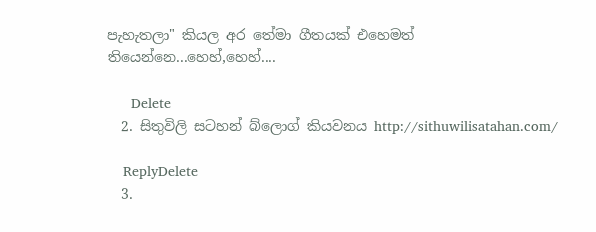පැහැතලා" කියල අර තේමා ගීතයක් එහෙමත් තියෙන්නෙ...හෙහ්,හෙහ්....

      Delete
  2. සිතුවිලි සටහන් බ්ලොග් කියවනය http://sithuwilisatahan.com/

    ReplyDelete
  3.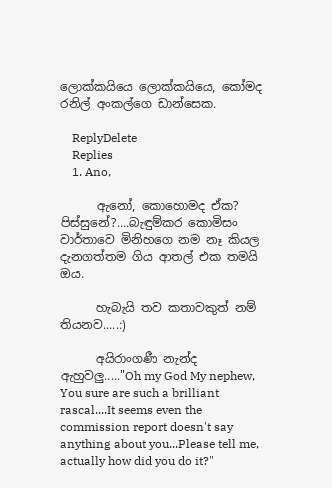ලොක්කයියෙ ලොක්කයියෙ, කෝමද රනිල් අංකල්ගෙ ඩාන්සෙක.

    ReplyDelete
    Replies
    1. Ano,

      ඇනෝ, කොහොමද ඒක? පිස්සුනේ?....බැඳුම්කර කොමිසං වාර්තාවෙ මිනිහගෙ නම නෑ කියල දැනගත්තම ගිය ආතල් එක තමයි ඔය.

      හැබැයි තව කතාවකුත් නම් තියනව.....:)

      අයිරාංගණී නැන්ද ඇහුවලු....."Oh my God My nephew, You sure are such a brilliant rascal....It seems even the commission report doesn't say anything about you...Please tell me, actually how did you do it?"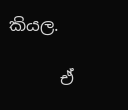කියල.

      ඒ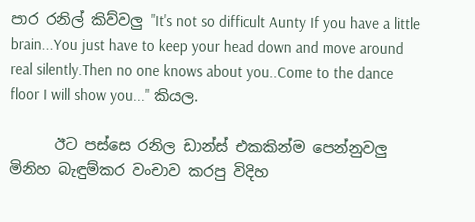පාර රනිල් කිව්වලු "It's not so difficult Aunty If you have a little brain...You just have to keep your head down and move around real silently.Then no one knows about you..Come to the dance floor I will show you..." කියල.

      ඊට පස්සෙ රනිල ඩාන්ස් එකකින්ම පෙන්නුවලු මිනිහ බැඳුම්කර වංචාව කරපු විදිහ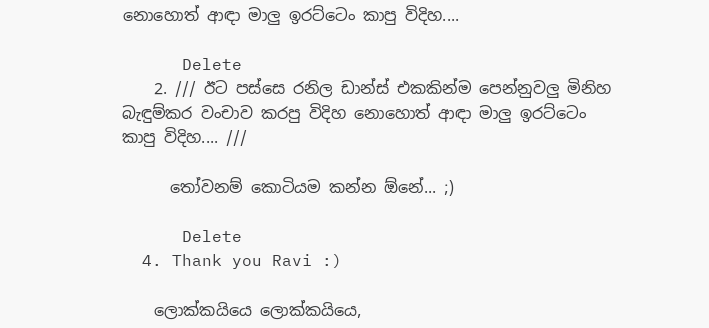නොහොත් ආඳා මාලු ඉරට්ටෙං කාපු විදිහ....

      Delete
    2. /// ඊට පස්සෙ රනිල ඩාන්ස් එකකින්ම පෙන්නුවලු මිනිහ බැඳුම්කර වංචාව කරපු විදිහ නොහොත් ආඳා මාලු ඉරට්ටෙං කාපු විදිහ.... ///

      තෝවනම් කොටියම කන්න ඕනේ... ;)

      Delete
  4. Thank you Ravi :)

    ලොක්කයියෙ ලොක්කයියෙ,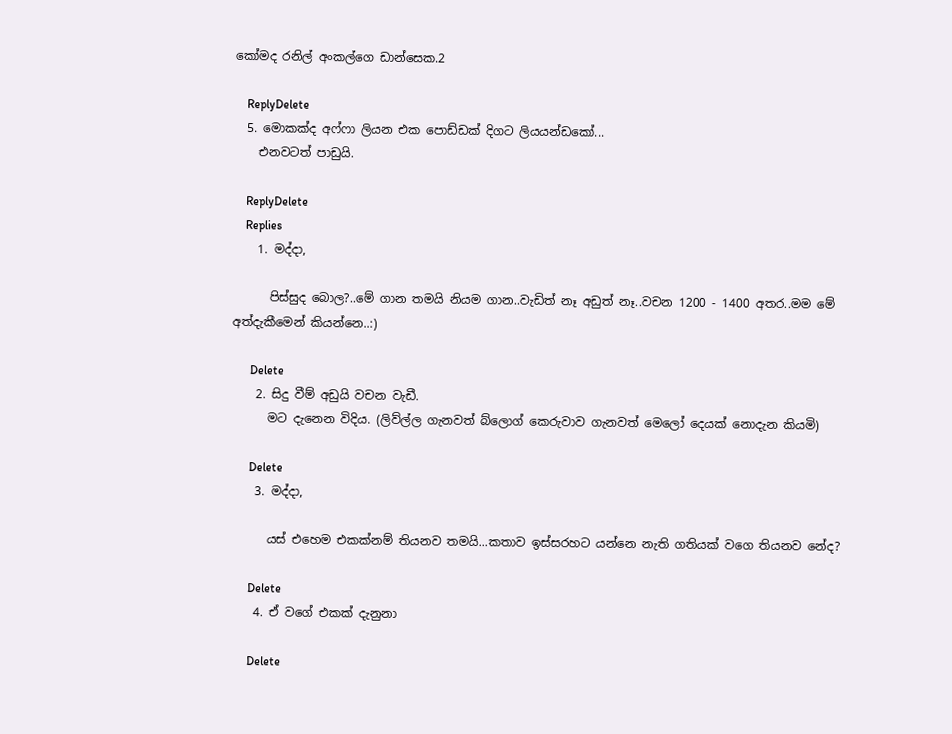කෝමද රනිල් අංකල්ගෙ ඩාන්සෙක.2

    ReplyDelete
  5. මොකක්ද අෆ්ෆා ලියන එක පොඩ්ඩක් දිගට ලියයන්ඩකෝ...
    එනවටත් පාඩුයි.

    ReplyDelete
    Replies
    1. මද්දා,

      පිස්සුද බොල?..මේ ගාන තමයි නියම ගාන..වැඩිත් නෑ අඩුත් නෑ..වචන 1200 - 1400 අතර..මම මේ අත්දැකීමෙන් කියන්නෙ..:)

      Delete
    2. සිදු වීම් අඩුයි වචන වැඩී.
      මට දැනෙන විදිය. (ලිව්ල්ල ගැනවත් බ්ලොග් කෙරුවාව ගැනවත් මෙලෝ දෙයක් නොදැන කියමි)

      Delete
    3. මද්දා,

      යස් එහෙම එකක්නම් තියනව තමයි...කතාව ඉස්සරහට යන්නෙ නැති ගතියක් වගෙ තියනව නේද?

      Delete
    4. ඒ වගේ එකක් දැනුනා

      Delete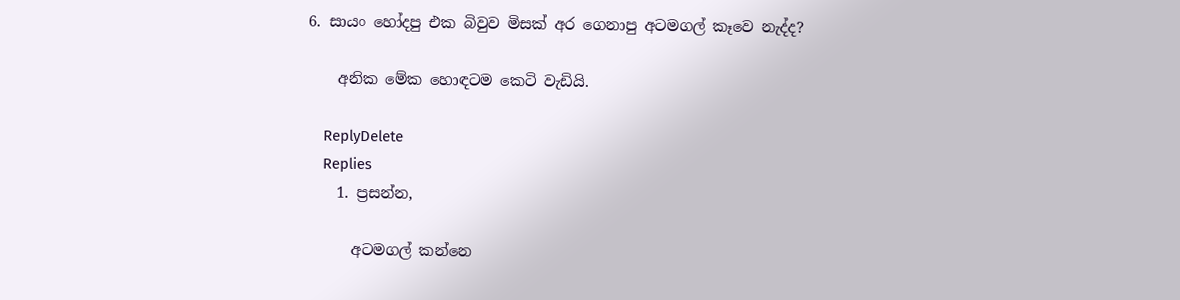6. සායං හෝදපු එක බිවුව මිසක් අර ගෙනාපු අටමගල් කෑවෙ නැද්ද?

    අනික මේක හොඳටම කෙටි වැඩියි.

    ReplyDelete
    Replies
    1. ප්‍රසන්න,

      අටමගල් කන්නෙ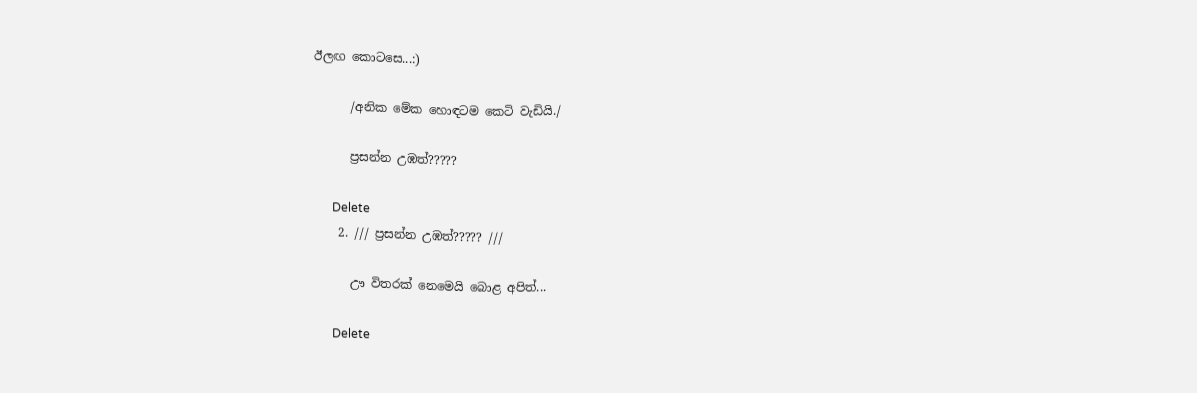ඊලඟ කොටසෙ...:)

      /අනික මේක හොඳටම කෙටි වැඩියි./

      ප්‍රසන්න උඹත්?????

      Delete
    2. /// ප්‍රසන්න උඹත්????? ///

      ඌ විතරක් නෙමෙයි බොළ අපිත්...

      Delete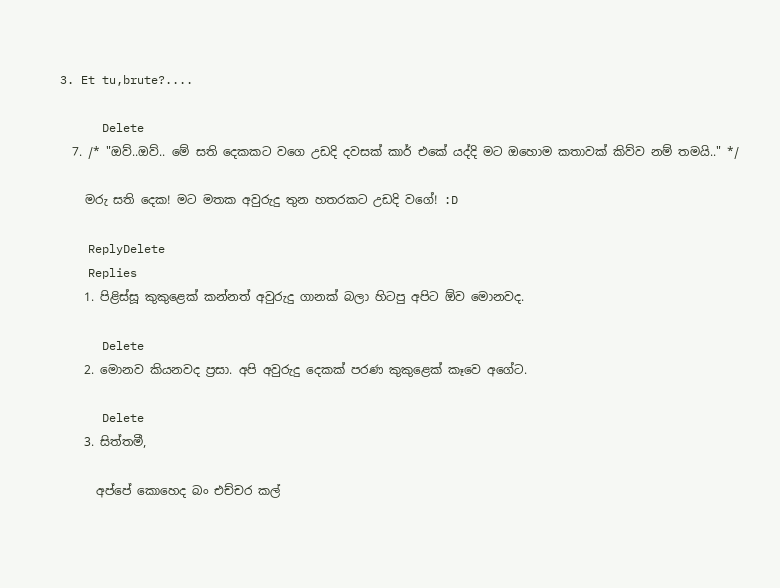3. Et tu,brute?....

      Delete
  7. /* "ඔව්..ඔව්.. මේ සති දෙකකට වගෙ උඩදි දවසක් කාර් එකේ යද්දි මට ඔහොම කතාවක් කිව්ව නම් තමයි.." */

    මරු සති දෙක! මට මතක අවුරුදු තුන හතරකට උඩදි වගේ! :D

    ReplyDelete
    Replies
    1. පිළිස්සූ කුකුළෙක් කන්නත් අවුරුදු ගානක් බලා හිටපු අපිට ඕව මොනවද.

      Delete
    2. මොනව කියනවද ප්‍රසා. අපි අවුරුදු දෙකක් පරණ කුකුළෙක් කෑවෙ අගේට.

      Delete
    3. සිත්තමී,

      අප්පේ කොහෙද බං එච්චර කල්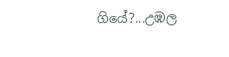ගියේ?...උඹල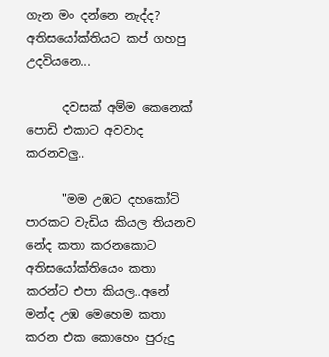ගැන මං දන්නෙ නැද්ද? අතිසයෝක්තියට කප් ගහපු උදවියනෙ...

      දවසක් අම්ම කෙනෙක් පොඩි එකාට අවවාද කරනවලු..

      "මම උඹට දහකෝටි පාරකට වැඩිය කියල තියනව නේද කතා කරනකොට අතිසයෝක්තියෙං කතා කරන්ට එපා කියල..අනේ මන්ද උඹ මෙහෙම කතා කරන එක කොහෙං පුරුදු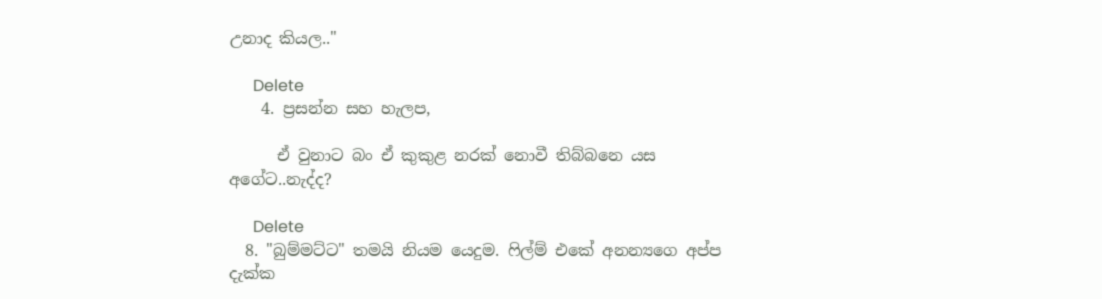උනාද කියල.."

      Delete
    4. ප්‍රසන්න සහ හැලප,

      ඒ වුනාට බං ඒ කුකුළ නරක් නොවී තිබ්බනෙ යස අගේට..නැද්ද?

      Delete
  8. "බුම්මට්ට" තමයි නියම යෙදුම. ෆිල්ම් එකේ අනන්‍යගෙ අප්ප දැක්ක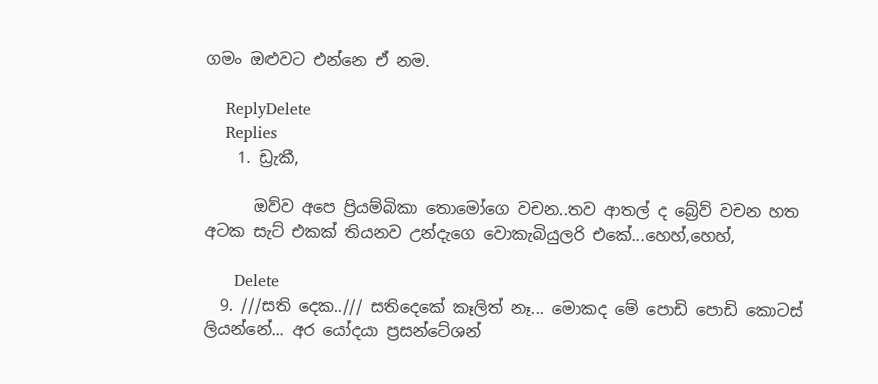ගමං ඔළුවට එන්නෙ ඒ නම.

    ReplyDelete
    Replies
    1. ඩ්‍රැකී,

      ඔව්ව අපෙ ප්‍රියම්බිකා තොමෝගෙ වචන..තව ආතල් ද බ්‍රේව් වචන හත අටක සැට් එකක් තියනව උන්දැගෙ වොකැබියුලරි එකේ...හෙහ්,හෙහ්,

      Delete
  9. ///සති දෙක../// සතිදෙකේ කෑලිත් නෑ... මොකද මේ පොඩි පොඩි කොටස් ලියන්නේ... අර යෝදයා ප්‍රසන්ටේශන්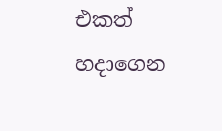එකත් හදාගෙන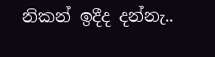නිකන් ඉදීද දන්නැ..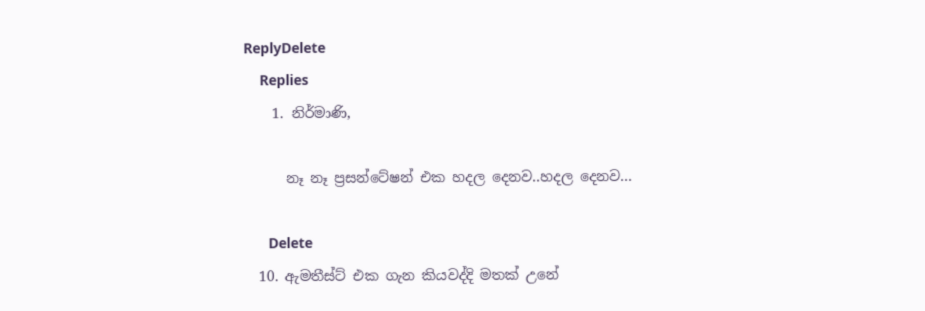ReplyDelete
    Replies
    1. නිර්මාණි,

      නෑ නෑ ප්‍රසන්ටේෂන් එක හදල දෙනව..හදල දෙනව...

      Delete
  10. ඇමතීස්ට් එක ගැන කියවද්දි මතක් උනේ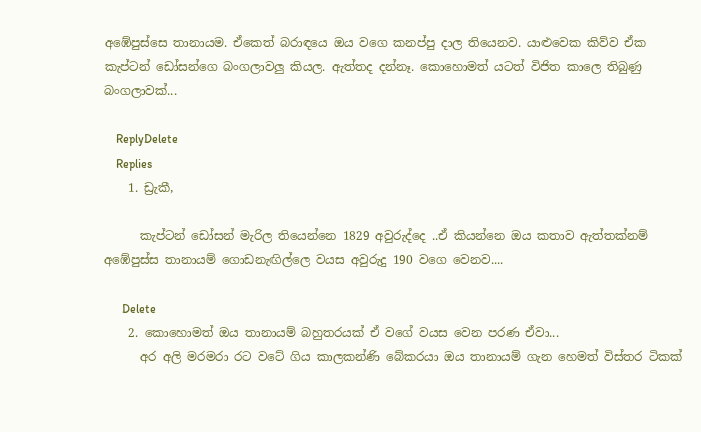අඹේපුස්සෙ තානායම. ඒකෙත් බරාඳයෙ ඔය වගෙ කනප්පු දාල තියෙනව. යාළුවෙක කිව්ව ඒක කැප්ටන් ඩෝසන්ගෙ බංගලාවලු කියල. ඇත්තද දන්නෑ. කොහොමත් යටත් විජිත කාලෙ තිබුණු බංගලාවක්...

    ReplyDelete
    Replies
    1. ඩ්‍රැකී,

      කැප්ටන් ඩෝසන් මැරිල තියෙන්නෙ 1829 අවුරුද්දෙ ..ඒ කියන්නෙ ඔය කතාව ඇත්තක්නම් අඹේපුස්ස තානායම් ගොඩනැඟිල්ලෙ වයස අවුරුදු 190 වගෙ වෙනව....

      Delete
    2. කොහොමත් ඔය තානායම් බහුතරයක් ඒ වගේ වයස වෙන පරණ ඒවා...
      අර අලි මරමරා රට වටේ ගිය කාලකන්ණි බේකරයා ඔය තානායම් ගැන හෙමත් විස්තර ටිකක්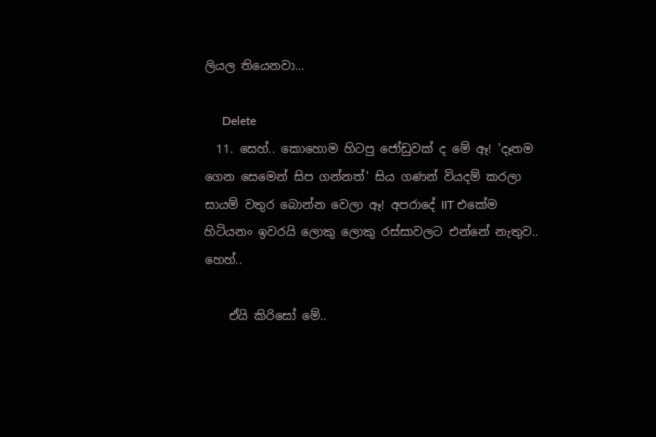ලියල තියෙනවා...

      Delete
  11. සෙහ්.. කොහොම හිටපු ජෝඩුවක් ද මේ ඈ! 'දෑතම ගෙන සෙමෙන් සිප ගන්නත්' සිය ගණන් වියදම් කරලා සායම් වතුර බොන්න වෙලා ඈ! අපරාදේ IIT එකේම හිටියනං ඉවරයි ලොකු ලොකු රස්සාවලට එන්නේ නැතුව.. හෙහ්..

    ඒයි කිරිසෝ මේ..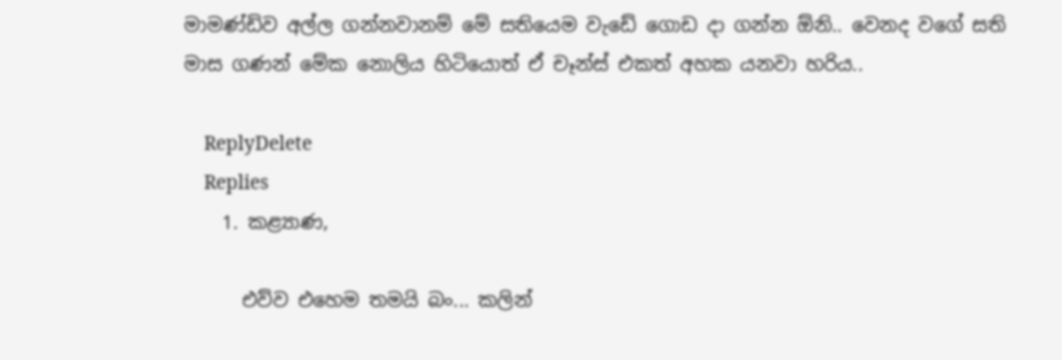මාමණ්ඩිව අල්ල ගන්නවානම් මේ සතියෙම වැඩේ ගොඩ දා ගන්න ඕනි.. වෙනද වගේ සති මාස ගණන් මේක නොලිය හිටියොත් ඒ චෑන්ස් එකත් අහක යනවා හරිය..

    ReplyDelete
    Replies
    1. කළ්‍යාණ,

      එව්ව එහෙම තමයි බං... කලින්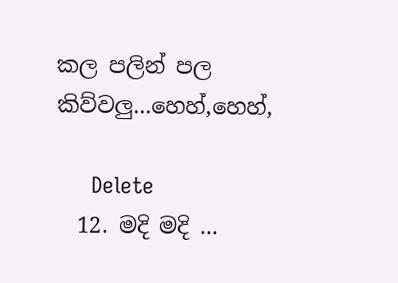කල පලින් පල කිව්වලු...හෙහ්,හෙහ්,

      Delete
  12. මදි මදි ...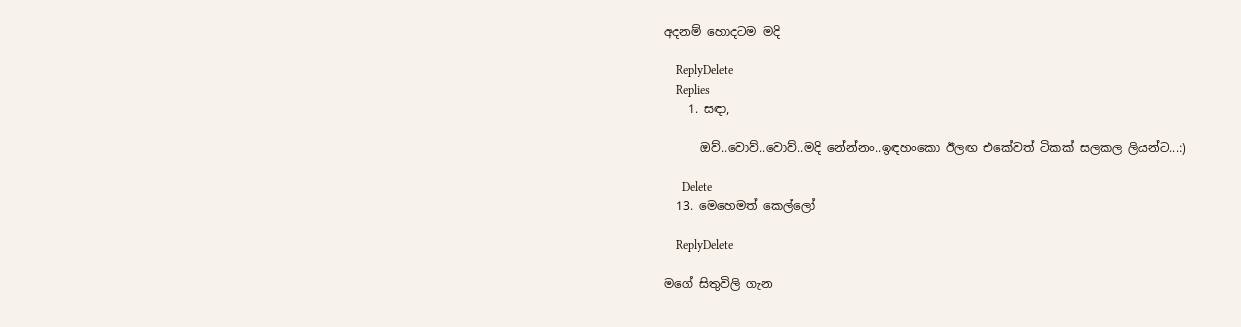අදනම් හොදටම මදි

    ReplyDelete
    Replies
    1. සඳා,

      ඔව්..වොව්..වොව්..මදි නේන්නං..ඉඳහංකො ඊලඟ එකේවත් ටිකක් සලකල ලියන්ට...:)

      Delete
  13. මෙහෙමත් කෙල්ලෝ

    ReplyDelete

මගේ සිතුවිලි ගැන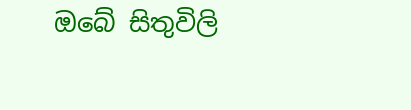ඔබේ සිතුවිලි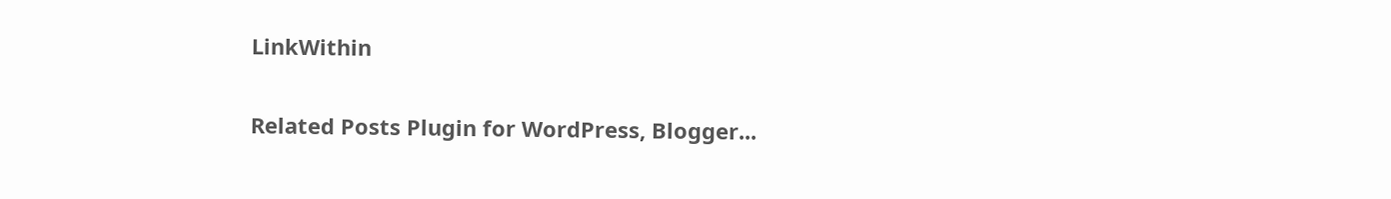LinkWithin

Related Posts Plugin for WordPress, Blogger...